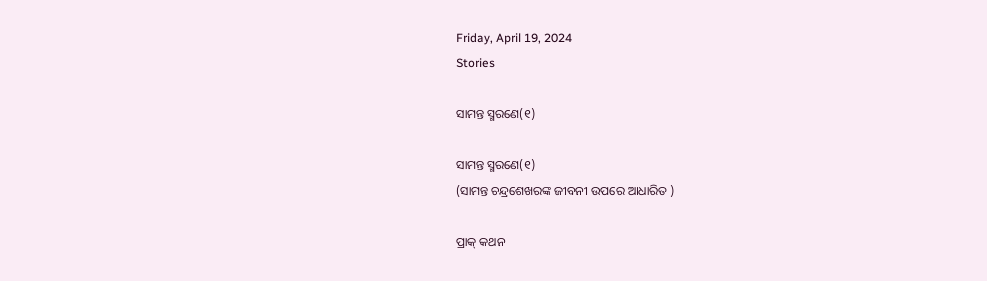Friday, April 19, 2024
Stories

ସାମନ୍ତ ସ୍ମରଣେ(୧)

ସାମନ୍ତ ସ୍ମରଣେ(୧)
(ସାମନ୍ତ ଚନ୍ଦ୍ରଶେଖରଙ୍କ ଜୀବନୀ ଉପରେ ଆଧାରିତ )

ପ୍ରାକ୍ କଥନ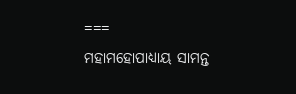===
ମହାମହୋପାଧ୍ୟାୟ ସାମନ୍ତ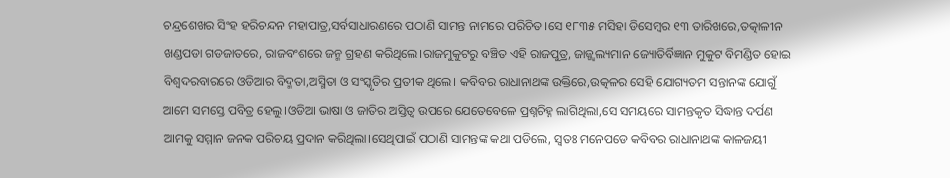ଚନ୍ଦ୍ରଶେଖର ସିଂହ ହରିଚନ୍ଦନ ମହାପାତ୍ର,ସର୍ବସାଧାରଣରେ ପଠାଣି ସାମନ୍ତ ନାମରେ ପରିଚିତ।ସେ ୧୮୩୫ ମସିହା ଡିସେମ୍ବର ୧୩ ତାରିଖରେ,ତତ୍କାଳୀନ ଖଣ୍ଡପଡା ଗଡଜାତରେ, ରାଜବଂଶରେ ଜନ୍ମ ଗ୍ରହଣ କରିଥିଲେ।ରାଜମୁକୁଟରୁ ବଞ୍ଚିତ ଏହି ରାଜପୁତ୍ର, ଜାଜ୍ଜ୍ୱଲ୍ୟମାନ ଜ୍ୟୋତିର୍ବିଜ୍ଞାନ ମୁକୁଟ ବିମଣ୍ଡିତ ହୋଇ ବିଶ୍ଵଦରବାରରେ ଓଡିଆର ବିଦ୍ମତା,ଅସ୍ମିତା ଓ ସଂସ୍କୃତିର ପ୍ରତୀକ ଥିଲେ। କବିବର ରାଧାନାଥଙ୍କ ଉକ୍ତିରେ,ଉତ୍କଳର ସେହି ଯୋଗ୍ୟତମ ସନ୍ତାନଙ୍କ ଯୋଗୁଁ ଆମେ ସମସ୍ତେ ପବିତ୍ର ହେଲୁ।ଓଡିଆ ଭାଷା ଓ ଜାତିର ଅସ୍ତିତ୍ଵ ଉପରେ ଯେତେବେଳେ ପ୍ରଶ୍ନଚିହ୍ନ ଲାଗିଥିଲା,ସେ ସମୟରେ ସାମନ୍ତକୃତ ସିଦ୍ଧାନ୍ତ ଦର୍ପଣ ଆମକୁ ସମ୍ମାନ ଜନକ ପରିଚୟ ପ୍ରଦାନ କରିଥିଲା।ସେଥିପାଇଁ ପଠାଣି ସାମନ୍ତଙ୍କ କଥା ପଡିଲେ, ସ୍ୱତଃ ମନେପଡେ କବିବର ରାଧାନାଥଙ୍କ କାଳଜୟୀ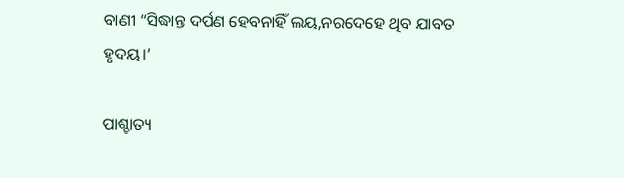ବାଣୀ “ସିଦ୍ଧାନ୍ତ ଦର୍ପଣ ହେବନାହିଁ ଲୟ,ନରଦେହେ ଥିବ ଯାବତ ହୃଦୟ।’

ପାଶ୍ଚାତ୍ୟ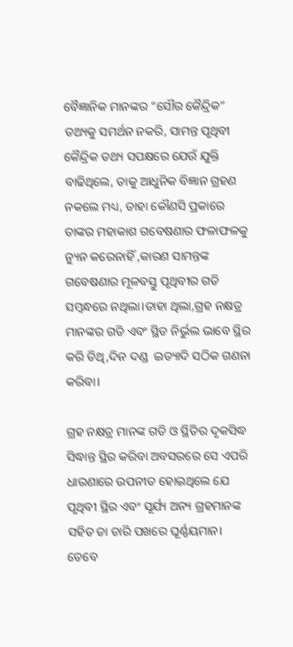ବୈଜ୍ଞାନିକ ମାନଙ୍କର “ସୌର କୈନ୍ଦ୍ରିକ” ତଥ୍ୟକୁ ସମର୍ଥନ ନକରି, ସାମନ୍ତ ପୃଥିବୀ କୈନ୍ଦ୍ରିକ ତଥ୍ୟ ସପକ୍ଷରେ ଯେଉଁ ଯୁକ୍ତି ବାଢିଥିଲେ, ତାକୁ ଆଧୁନିକ ବିଜ୍ଞାନ ଗ୍ରହଣ ନକଲେ ମଧ୍ୟ, ତାହା କୌଣସି ପ୍ରକାରେ ତାଙ୍କର ମହାକାଶ ଗବେଷଣାର ଫଳାଫଳକୁ ନ୍ୟୁନ କରେନାହିଁ ,କାରଣ ସାମନ୍ତଙ୍କ ଗବେଷଣାର ମୂଳବସ୍ତୁ ପୃଥିବୀର ଗତି ସମ୍ବନ୍ଧରେ ନଥିଲା।ତାହା ଥିଲା,ଗ୍ରହ ନକ୍ଷତ୍ର ମାନଙ୍କର ଗତି ଏବଂ ସ୍ଥିତ ନିର୍ଭୁଲ ଭାବେ ସ୍ଥିର କରି ତିଥି,ଦିନ ଦଣ୍ଡ  ଇତ୍ୟାଦି ସଠିକ ଗଣନା କରିବା।

ଗ୍ରହ ନକ୍ଷତ୍ର ମାନଙ୍କ ଗତି ଓ ସ୍ଥିତିର ଦୃକସିଦ୍ଧ ସିଦ୍ଧାନ୍ତ ସ୍ଥିର କରିବା ଅବସରରେ ସେ ଏପରି ଧାରଣାରେ ଉପନୀତ ହୋଇଥିଲେ ଯେ ପୃଥିବୀ ସ୍ଥିର ଏବଂ ସୂର୍ଯ୍ୟ ଅନ୍ୟ ଗ୍ରହମାନଙ୍କ ସହିତ ତା ଚାରି ପଖରେ ଘୂର୍ଣ୍ଣୟମାନ। ତେବେ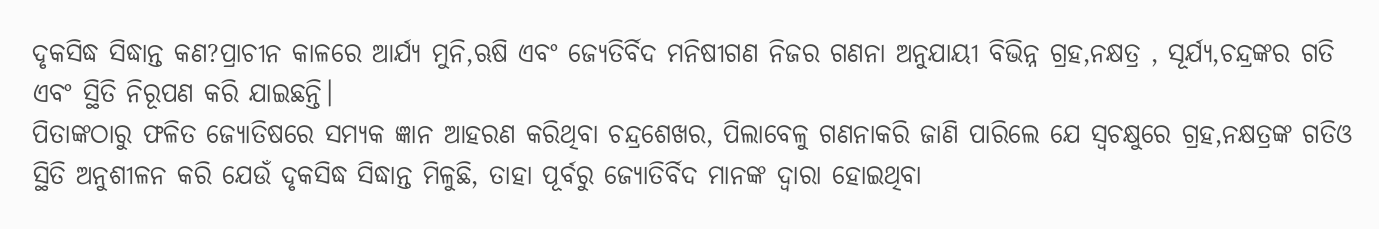ଦୃକସିଦ୍ଧ ସିଦ୍ଧାନ୍ତ କଣ?ପ୍ରାଚୀନ କାଳରେ ଆର୍ଯ୍ୟ ମୁନି,ଋଷି ଏବଂ ଜ୍ୟେତିର୍ବିଦ ମନିଷୀଗଣ ନିଜର ଗଣନା ଅନୁଯାୟୀ ବିଭିନ୍ନ ଗ୍ରହ,ନକ୍ଷତ୍ର , ସୂର୍ଯ୍ୟ,ଚନ୍ଦ୍ରଙ୍କର ଗତି ଏବଂ ସ୍ଥିତି ନିରୂପଣ କରି ଯାଇଛନ୍ତି।
ପିତାଙ୍କଠାରୁ ଫଳିତ ଜ୍ୟୋତିଷରେ ସମ୍ୟକ ଜ୍ଞାନ ଆହରଣ କରିଥିବା ଚନ୍ଦ୍ରଶେଖର, ପିଲାବେଳୁ ଗଣନାକରି ଜାଣି ପାରିଲେ ଯେ ସ୍ବଚକ୍ଷୁରେ ଗ୍ରହ,ନକ୍ଷତ୍ରଙ୍କ ଗତିଓ ସ୍ଥିତି ଅନୁଶୀଳନ କରି ଯେଉଁ ଦୃକସିଦ୍ଧ ସିଦ୍ଧାନ୍ତ ମିଳୁଛି, ତାହା ପୂର୍ବରୁ ଜ୍ୟୋତିର୍ବିଦ ମାନଙ୍କ ଦ୍ୱାରା ହୋଇଥିବା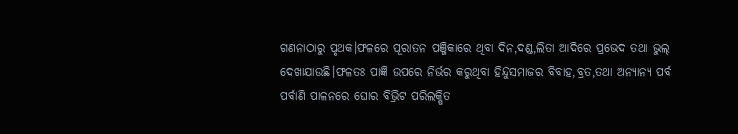ଗଣନାଠାରୁ ପୃଥକ।ଫଳରେ ପୂରାତନ ପଞ୍ଜିକାରେ ଥିବା ଦିନ,ଦଣ୍ଡ,ଲିତା ଆଦିରେ ପ୍ରଭେଦ ତଥା ଭୁଲ୍ ଦେଖାଯାଉଛି।ଫଳତଃ ପାଜ୍ଞି ଉପରେ ନିର୍ଭର କରୁଥିବା ହିନ୍ଦୁସମାଜର ବିବାହ,ବ୍ରତ,ତଥା ଅନ୍ୟାନ୍ୟ ପର୍ବ ପର୍ବାଣି ପାଳନରେ ଘୋର ବିଭ୍ରିଟ ପରିଲକ୍ଷିତ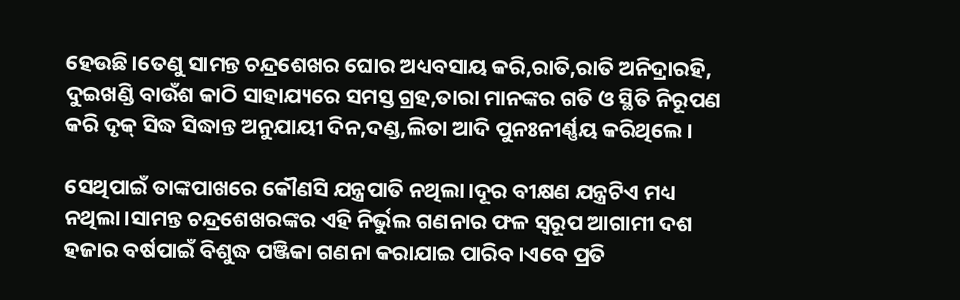ହେଉଛି।ତେଣୁ ସାମନ୍ତ ଚନ୍ଦ୍ରଶେଖର ଘୋର ଅଧ୍ୟବସାୟ କରି,ରାତି,ରାତି ଅନିଦ୍ରାରହି, ଦୁଇଖଣ୍ଡି ବାଉଁଶ କାଠି ସାହାଯ୍ୟରେ ସମସ୍ତ ଗ୍ରହ,ତାରା ମାନଙ୍କର ଗତି ଓ ସ୍ଥିତି ନିରୂପଣ କରି ଦୃକ୍ ସିଦ୍ଧ ସିଦ୍ଧାନ୍ତ ଅନୁଯାୟୀ ଦିନ,ଦଣ୍ଡ,ଲିତା ଆଦି ପୁନଃନୀର୍ଣ୍ଣୟ କରିଥିଲେ।

ସେଥିପାଇଁ ତାଙ୍କପାଖରେ କୌଣସି ଯନ୍ତ୍ରପାତି ନଥିଲା।ଦୂର ବୀକ୍ଷଣ ଯନ୍ତ୍ରଟିଏ ମଧ୍ୟ ନଥିଲା।ସାମନ୍ତ ଚନ୍ଦ୍ରଶେଖରଙ୍କର ଏହି ନିର୍ଭୁଲ ଗଣନାର ଫଳ ସ୍ବରୂପ ଆଗାମୀ ଦଶ ହଜାର ବର୍ଷପାଇଁ ବିଶୁଦ୍ଧ ପଞ୍ଜିକା ଗଣନା କରାଯାଇ ପାରିବ।ଏବେ ପ୍ରତି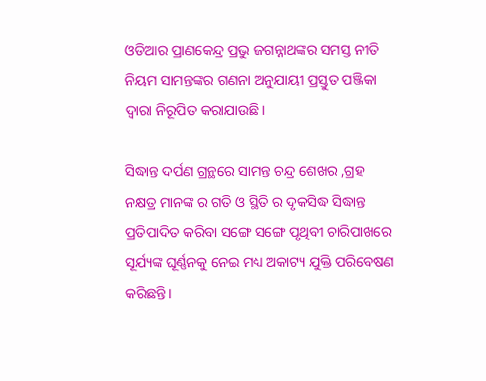ଓଡିଆର ପ୍ରାଣକେନ୍ଦ୍ର ପ୍ରଭୁ ଜଗନ୍ନାଥଙ୍କର ସମସ୍ତ ନୀତି ନିୟମ ସାମନ୍ତଙ୍କର ଗଣନା ଅନୁଯାୟୀ ପ୍ରସ୍ତୁତ ପଞ୍ଜିକା ଦ୍ବାରା ନିରୂପିତ କରାଯାଉଛି।

ସିଦ୍ଧାନ୍ତ ଦର୍ପଣ ଗ୍ରନ୍ଥରେ ସାମନ୍ତ ଚନ୍ଦ୍ର ଶେଖର ,ଗ୍ରହ ନକ୍ଷତ୍ର ମାନଙ୍କ ର ଗତି ଓ ସ୍ଥିତି ର ଦୃକସିଦ୍ଧ ସିଦ୍ଧାନ୍ତ ପ୍ରତିପାଦିତ କରିବା ସଙ୍ଗେ ସଙ୍ଗେ ପୃଥିବୀ ଚାରିପାଖରେ ସୂର୍ଯ୍ୟଙ୍କ ଘୂର୍ଣ୍ଣନକୁ ନେଇ ମଧ୍ୟ ଅକାଟ୍ୟ ଯୁକ୍ତି ପରିବେଷଣ କରିଛନ୍ତି।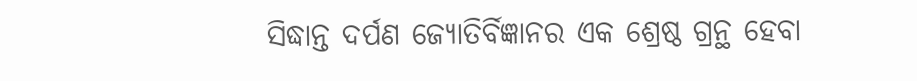ସିଦ୍ଧାନ୍ତ ଦର୍ପଣ ଜ୍ୟୋତିର୍ବିଜ୍ଞାନର ଏକ ଶ୍ରେଷ୍ଠ ଗ୍ରନ୍ଥ ହେବା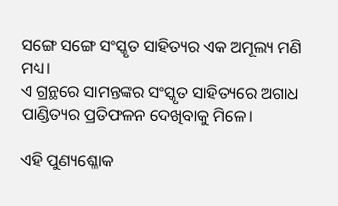ସଙ୍ଗେ ସଙ୍ଗେ ସଂସ୍କୃତ ସାହିତ୍ୟର ଏକ ଅମୂଲ୍ୟ ମଣି ମଧ୍ୟ।
ଏ ଗ୍ରନ୍ଥରେ ସାମନ୍ତଙ୍କର ସଂସ୍କୃତ ସାହିତ୍ୟରେ ଅଗାଧ ପାଣ୍ଡିତ୍ୟର ପ୍ରତିଫଳନ ଦେଖିବାକୁ ମିଳେ।

ଏହି ପୁଣ୍ୟଶ୍ଳୋକ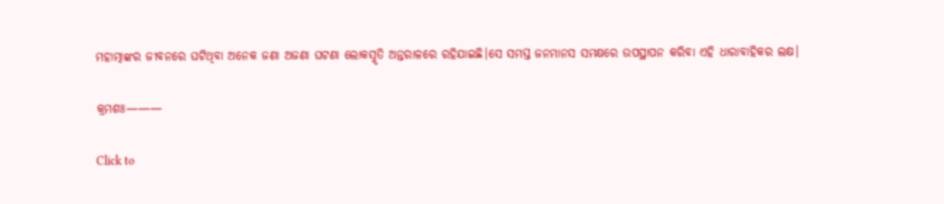ମହାତ୍ମାଙ୍କର ଜୀବନରେ ଘଟିଥିବା ଅନେକ ଜଣା ଅଜଣା ଘଟଣା ଲୋକସ୍ମୃତି ଅନ୍ତରାଳରେ ରହିଯାଇଛି।ସେ ସମସ୍ତ ଜନମାନସ ସମକ୍ଷରେ ଉପସ୍ଥାପନ କରିବା ଏହି ଧାରାବାହିକର ଲକ୍ଷ।

କ୍ରମଶଃ———

Click to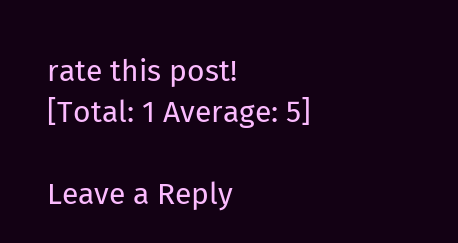rate this post!
[Total: 1 Average: 5]

Leave a Reply